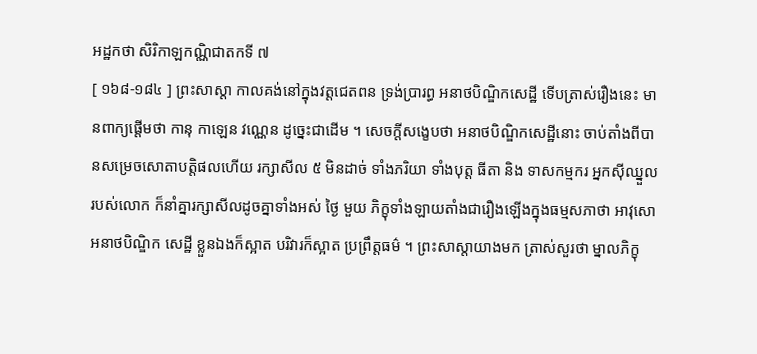អដ្ឋកថា សិរិកាឡកណ្ណិជាតកទី ៧
[ ១៦៨-១៨៤ ] ព្រះសាស្តា កាលគង់នៅក្នុងវត្តជេតពន ទ្រង់ប្រារព្ធ អនាថបិណ្ឌិកសេដ្ឋី ទើបត្រាស់រឿងនេះ មានពាក្យផ្តើមថា កានុ កាឡេន វណ្ណេន ដូច្នេះជាដើម ។ សេចក្តីសង្ខេបថា អនាថបិណ្ឌិកសេដ្ឋីនោះ ចាប់តាំងពីបានសម្រេចសោតាបត្តិផលហើយ រក្សាសីល ៥ មិនដាច់ ទាំងភរិយា ទាំងបុត្ត ធីតា និង ទាសកម្មករ អ្នកស៊ីឈ្នួលរបស់លោក ក៏នាំគ្នារក្សាសីលដូចគ្នាទាំងអស់ ថ្ងៃ មួយ ភិក្ខុទាំងឡាយតាំងជារឿងឡើងក្នុងធម្មសភាថា អាវុសោ អនាថបិណ្ឌិក សេដ្ឋី ខ្លួនឯងក៏ស្អាត បរិវារក៏ស្អាត ប្រព្រឹត្តធម៌ ។ ព្រះសាស្តាយាងមក ត្រាស់សួរថា ម្នាលភិក្ខុ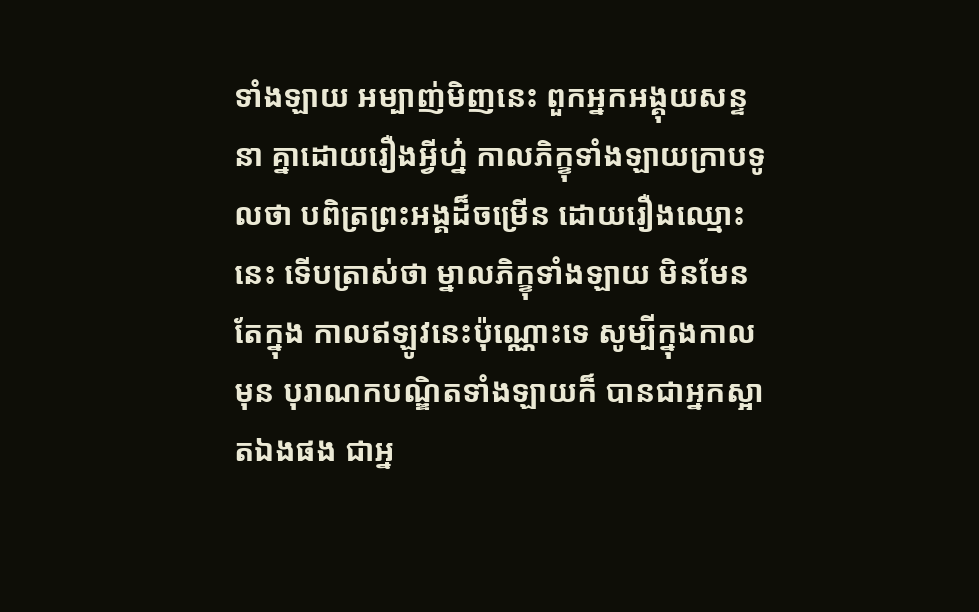ទាំងឡាយ អម្បាញ់មិញនេះ ពួកអ្នកអង្គុយសន្ទនា គ្នាដោយរឿងអ្វីហ្ន៎ កាលភិក្ខុទាំងឡាយក្រាបទូលថា បពិត្រព្រះអង្គដ៏ចម្រើន ដោយរឿងឈ្មោះនេះ ទើបត្រាស់ថា ម្នាលភិក្ខុទាំងឡាយ មិនមែនតែក្នុង កាលឥឡូវនេះប៉ុណ្ណោះទេ សូម្បីក្នុងកាលមុន បុរាណកបណ្ឌិតទាំងឡាយក៏ បានជាអ្នកស្អាតឯងផង ជាអ្ន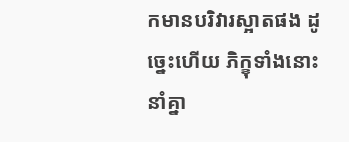កមានបរិវារស្អាតផង ដូច្នេះហើយ ភិក្ខុទាំងនោះ នាំគ្នា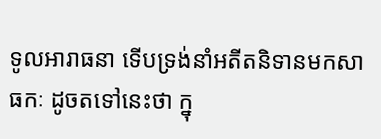ទូលអារាធនា ទើបទ្រង់នាំអតីតនិទានមកសាធកៈ ដូចតទៅនេះថា ក្នុ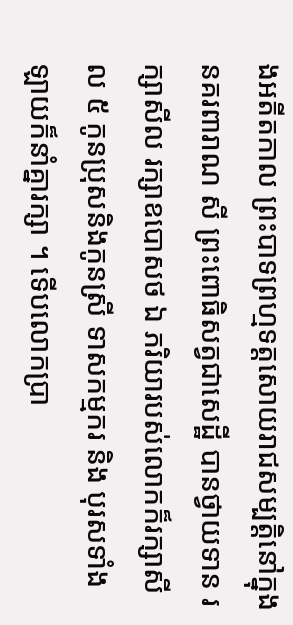ងអតីតកាល ព្រះបាទព្រហ្មទត្តសោយរាជសម្បត្តិនៅក្នុងនគរពារាណ សី ព្រះពោធិសត្វជាសេដ្ឋី បានថ្វាយទាន រក្សាសីល រក្សាឧបោសថ ឯ ភរិយារបស់លោកក៏រក្សាសីល ៥ កូនប្រុសនិងកូនស្រី ទាសកម្មករ និង បុរសទាំងឡាយក៏នាំគ្នារក្សា ។ ទើបលោកប្រា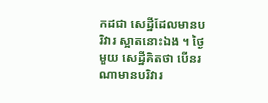កដជា សេដ្ឋីដែលមានបរិវារ ស្អាតនោះឯង ។ ថ្ងៃមួយ សេដ្ឋីគិតថា បើនរណាមានបរិវារ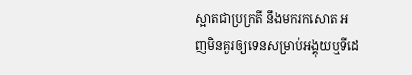ស្អាតជាប្រក្រតី នឹងមករកសោត អញមិនគួរឲ្យទេនសម្រាប់អង្គុយឬទីដេ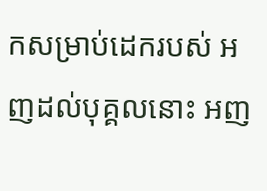កសម្រាប់ដេករបស់ អញដល់បុគ្គលនោះ អញ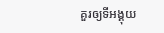គួរឲ្យទីអង្គុយ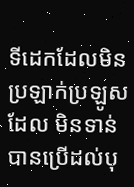ទីដេកដែលមិនប្រឡាក់ប្រឡូសដែល មិនទាន់បានប្រើដល់បុ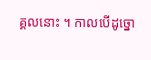គ្គលនោះ ។ កាលបើដូច្នោ